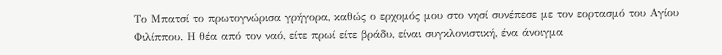Το Μπατσί το πρωτογνώρισα γρήγορα, καθώς ο ερχομός μου στο νησί συνέπεσε με τον εορτασμό του Αγίου Φιλίππου. Η θέα από τον ναό, είτε πρωί είτε βράδυ, είναι συγκλονιστική, ένα άνοιγμα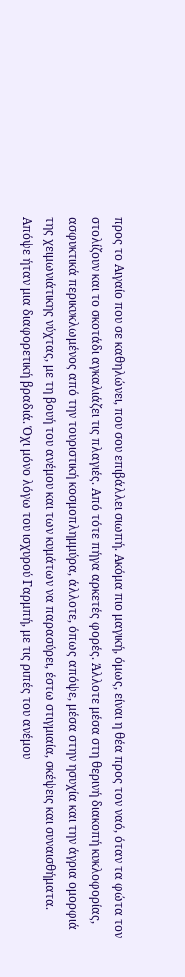προς το Αιγαίο που σε καθηλώνει, που σου επιβάλλει σιωπή. Ακόμα πιο μαγική, όμως, είναι η θέα προς τον ναό, όταν τα φώτα τον στολίζουν και το σκοτάδι αγκαλιάζει τις πλαγιές. Από τότε πήγα αρκετές φορές. Άλλοτε μέσα στη θερινή διακοπή κυκλοφορίας, ασφυκτικά περικυκλωμένος από την τουριστική κοσμοπλημμύρα, άλλοτε, όπως απόψε, μέσα στην ησυχία και την άγρια ομορφιά της χειμωνιάτικης νύχτας, με τη βουή του ανέμου και των κυμάτων να παρασύρει, έστω στιγμιαία, σκέψεις και συναισθήματα.
Απόψε ήταν μια διαφορετική βραδιά. Όχι μόνο λόγω του ισχυρού Γαρμπή, με τις ριπές του ανέμου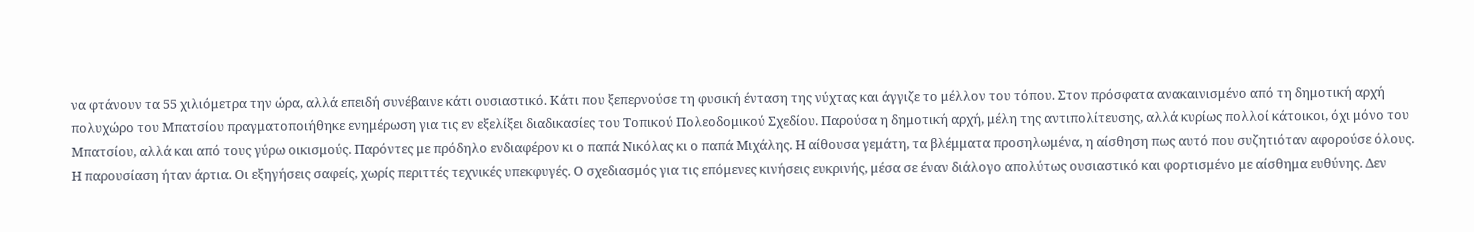να φτάνουν τα 55 χιλιόμετρα την ώρα, αλλά επειδή συνέβαινε κάτι ουσιαστικό. Κάτι που ξεπερνούσε τη φυσική ένταση της νύχτας και άγγιζε το μέλλον του τόπου. Στον πρόσφατα ανακαινισμένο από τη δημοτική αρχή πολυχώρο του Μπατσίου πραγματοποιήθηκε ενημέρωση για τις εν εξελίξει διαδικασίες του Τοπικού Πολεοδομικού Σχεδίου. Παρούσα η δημοτική αρχή, μέλη της αντιπολίτευσης, αλλά κυρίως πολλοί κάτοικοι, όχι μόνο του Μπατσίου, αλλά και από τους γύρω οικισμούς. Παρόντες με πρόδηλο ενδιαφέρον κι ο παπά Νικόλας κι ο παπά Μιχάλης. Η αίθουσα γεμάτη, τα βλέμματα προσηλωμένα, η αίσθηση πως αυτό που συζητιόταν αφορούσε όλους.
Η παρουσίαση ήταν άρτια. Οι εξηγήσεις σαφείς, χωρίς περιττές τεχνικές υπεκφυγές. Ο σχεδιασμός για τις επόμενες κινήσεις ευκρινής, μέσα σε έναν διάλογο απολύτως ουσιαστικό και φορτισμένο με αίσθημα ευθύνης. Δεν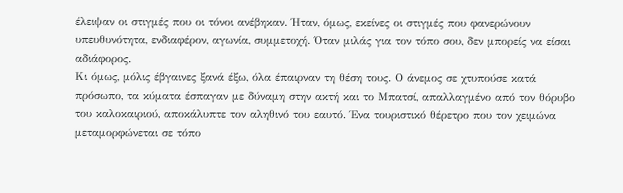έλειψαν οι στιγμές που οι τόνοι ανέβηκαν. Ήταν, όμως, εκείνες οι στιγμές που φανερώνουν υπευθυνότητα, ενδιαφέρον, αγωνία, συμμετοχή. Όταν μιλάς για τον τόπο σου, δεν μπορείς να είσαι αδιάφορος.
Κι όμως, μόλις έβγαινες ξανά έξω, όλα έπαιρναν τη θέση τους. Ο άνεμος σε χτυπούσε κατά πρόσωπο, τα κύματα έσπαγαν με δύναμη στην ακτή και το Μπατσί, απαλλαγμένο από τον θόρυβο του καλοκαιριού, αποκάλυπτε τον αληθινό του εαυτό. Ένα τουριστικό θέρετρο που τον χειμώνα μεταμορφώνεται σε τόπο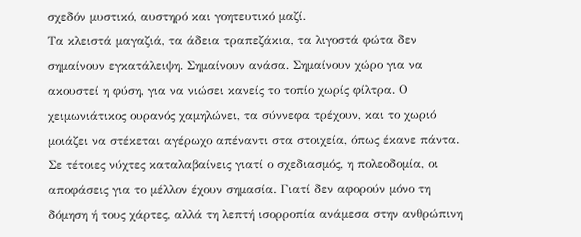σχεδόν μυστικό, αυστηρό και γοητευτικό μαζί.
Τα κλειστά μαγαζιά, τα άδεια τραπεζάκια, τα λιγοστά φώτα δεν σημαίνουν εγκατάλειψη. Σημαίνουν ανάσα. Σημαίνουν χώρο για να ακουστεί η φύση, για να νιώσει κανείς το τοπίο χωρίς φίλτρα. Ο χειμωνιάτικος ουρανός χαμηλώνει, τα σύννεφα τρέχουν, και το χωριό μοιάζει να στέκεται αγέρωχο απέναντι στα στοιχεία, όπως έκανε πάντα.
Σε τέτοιες νύχτες καταλαβαίνεις γιατί ο σχεδιασμός, η πολεοδομία, οι αποφάσεις για το μέλλον έχουν σημασία. Γιατί δεν αφορούν μόνο τη δόμηση ή τους χάρτες, αλλά τη λεπτή ισορροπία ανάμεσα στην ανθρώπινη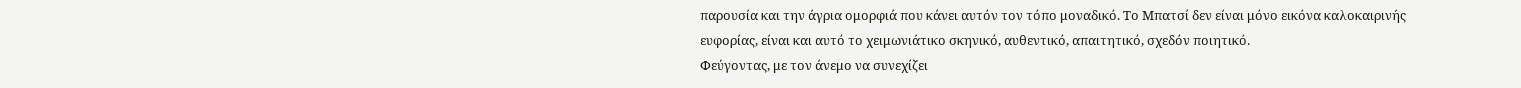παρουσία και την άγρια ομορφιά που κάνει αυτόν τον τόπο μοναδικό. Το Μπατσί δεν είναι μόνο εικόνα καλοκαιρινής ευφορίας, είναι και αυτό το χειμωνιάτικο σκηνικό, αυθεντικό, απαιτητικό, σχεδόν ποιητικό.
Φεύγοντας, με τον άνεμο να συνεχίζει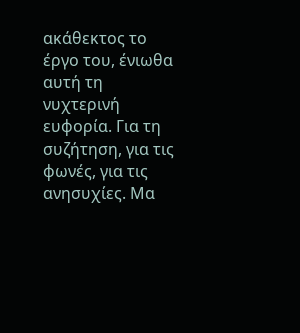ακάθεκτος το έργο του, ένιωθα αυτή τη νυχτερινή ευφορία. Για τη συζήτηση, για τις φωνές, για τις ανησυχίες. Μα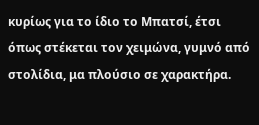κυρίως για το ίδιο το Μπατσί, έτσι όπως στέκεται τον χειμώνα, γυμνό από στολίδια, μα πλούσιο σε χαρακτήρα.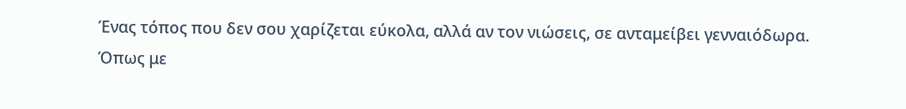Ένας τόπος που δεν σου χαρίζεται εύκολα, αλλά αν τον νιώσεις, σε ανταμείβει γενναιόδωρα. Όπως με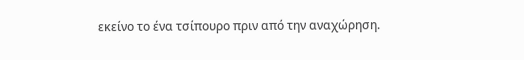εκείνο το ένα τσίπουρο πριν από την αναχώρηση.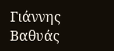Γιάννης Βαθυάς